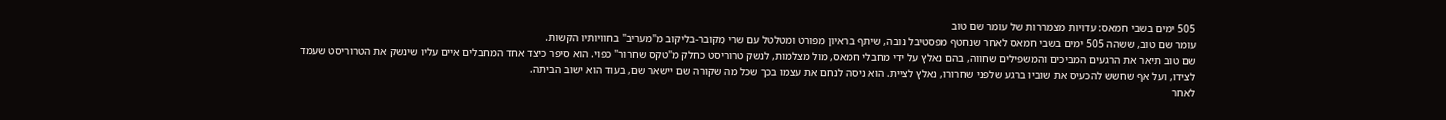505 ימים בשבי חמאס: עדויות מצמררות של עומר שם טוב
עומר שם טוב, ששהה 505 ימים בשבי חמאס לאחר שנחטף מפסטיבל נובה, שיתף בראיון מפורט ומטלטל עם שרי מַקובר-בליקוב מ"מעריב" בחוויותיו הקשות.
שם טוב תיאר את הרגעים המביכים והמשפילים שחווה, בהם נאלץ על ידי מחבלי חמאס, מול מצלמות, לנשק טרוריסט כחלק מ"טקס שחרור" כפוי. הוא סיפר כיצד אחד המחבלים איים עליו שינשק את הטרוריסט שעמד לצידו, ועל אף שחשש להכעיס את שוביו ברגע שלפני שחרורו, נאלץ לציית. הוא ניסה לנחם את עצמו בכך שכל מה שקורה שם יישאר שם, בעוד הוא ישוב הביתה.
לאחר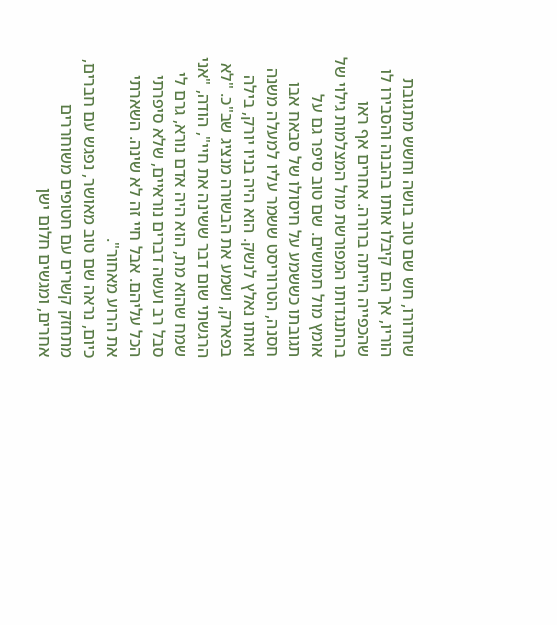שחרורו, חש שם טוב בושה וחשש מתגובת הוריו, אך הם קיבלו אותו בהבנה והסבירו לו שהכפייה הייתה ברורה. אחרים אף ראו בהתנגדותו המפורשת מול המצלמות גילוי של אומץ מול חמושים. שם טוב סיפר גם על תגובתו כששמע על חיסולו של סבאח אבו חסנה, הטרוריסט ששמר עליו למעלה משנה ואותו נאלץ לנשק. הוא היה בניו יורק, בילה בפארק, ושמע את הבשורה מנציג שב"כ. "לא הרגשתי שום דבר ששינה את חיי", הודה, "אני שמח שהוא מת, הוא היה אדם נורא, גרם לי סבל רב ועשה דברים נוראיים, שלא סיפרתי הכל עליהם. אבל חיי זה לא שינה. השארתי את הרוע מאחור".
כיום, נראה שם טוב מאושר, נפגש עם חברים, מתחזק קשרים עם חטופים משוחררים אחרים, ומגשים חלום ישן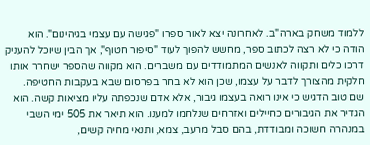ללמוד משחק בארה"ב. לאחרונה יצא לאור ספרו "פגישה עם עצמי בגיהינום". הוא הודה כי לא רצה לכתוב ספר, מחשש להפוך לעוד "סיפור חטוף", אך הבין שיוכל להעניק דרכו כלים ותקווה לאנשים המתמודדים עם משברים. הוא מקווה שהספר ישחרר אותו חלקית מהצורך לדבר על עצמו, שכן הוא לא בחר בפרסום שבא בעקבות החטיפה.
שם טוב הדגיש כי אינו רואה בעצמו גיבור, אלא אדם שנכפתה עליו מציאות קשה. הוא הגדיר את הגיבורים כחיילים ואזרחים שנלחמו למענו. הוא תיאר את 505 ימי השבי במנהרה חשוכה ומבודדת, בהם סבל מרעב, צמא, ותנאי מחיה קשים,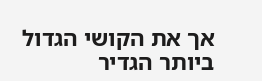אך את הקושי הגדול ביותר הגדיר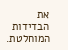את הבדידות המוחלטת.